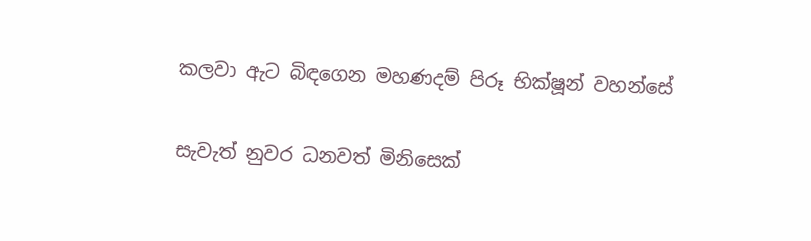කලවා ඇට බිඳගෙන මහණදම් පිරූ භික්ෂූන් වහන්සේ

සැවැත් නුවර ධනවත් මිනිසෙක්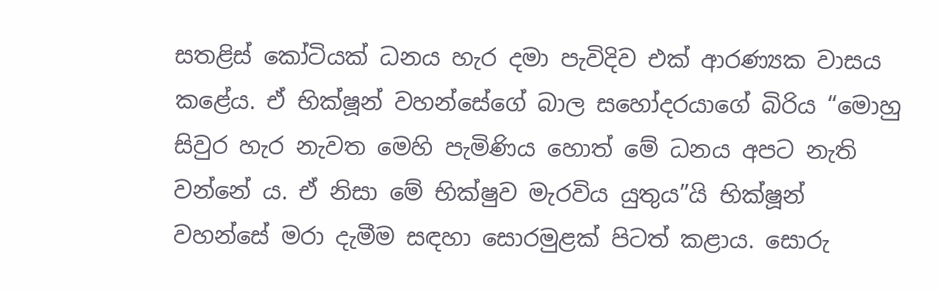සතළිස් කෝටියක් ධනය හැර දමා පැවිදිව එක් ආරණ්‍යක වාසය කළේය. ඒ භික්ෂූන් වහන්සේගේ බාල සහෝදරයාගේ බිරිය “මොහු සිවුර හැර නැවත මෙහි පැමිණිය හොත් මේ ධනය අපට නැති වන්නේ ය. ඒ නිසා මේ භික්ෂුව මැරවිය යුතුය”යි භික්ෂූන් වහන්සේ මරා දැමීම සඳහා සොරමුළක් පිටත් කළාය. සොරු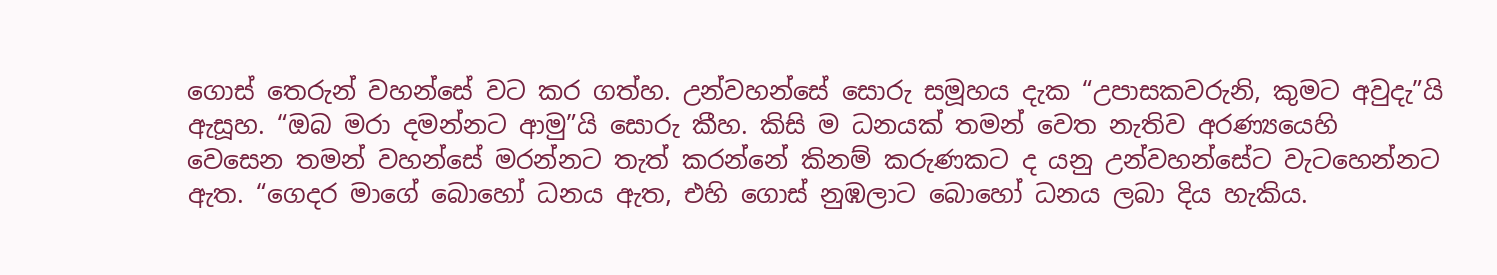ගොස් තෙරුන් වහන්සේ වට කර ගත්හ. උන්වහන්සේ සොරු සමූහය දැක “උපාසකවරුනි, කුමට අවුදැ”යි ඇසූහ. “ඔබ මරා දමන්නට ආමු”යි සොරු කීහ. කිසි ම ධනයක් තමන් වෙත නැතිව අරණ්‍යයෙහි වෙසෙන තමන් වහන්සේ මරන්නට තැත් කරන්නේ කිනම් කරුණකට ද යනු උන්වහන්සේට වැටහෙන්නට ඇත. “ගෙදර මාගේ බොහෝ ධනය ඇත, එහි ගොස් නුඹලාට බොහෝ ධනය ලබා දිය හැකිය.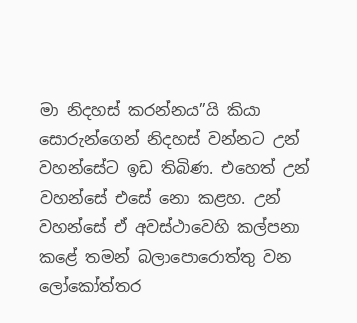මා නිදහස් කරන්නය”යි කියා සොරුන්ගෙන් නිදහස් වන්නට උන් වහන්සේට ඉඩ තිබිණ. එහෙත් උන් වහන්සේ එසේ නො කළහ. උන් වහන්සේ ඒ අවස්ථාවෙහි කල්පනා කළේ තමන් බලාපොරොත්තු වන ලෝකෝත්තර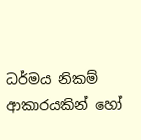ධර්මය නිකම් ආකාරයකින් හෝ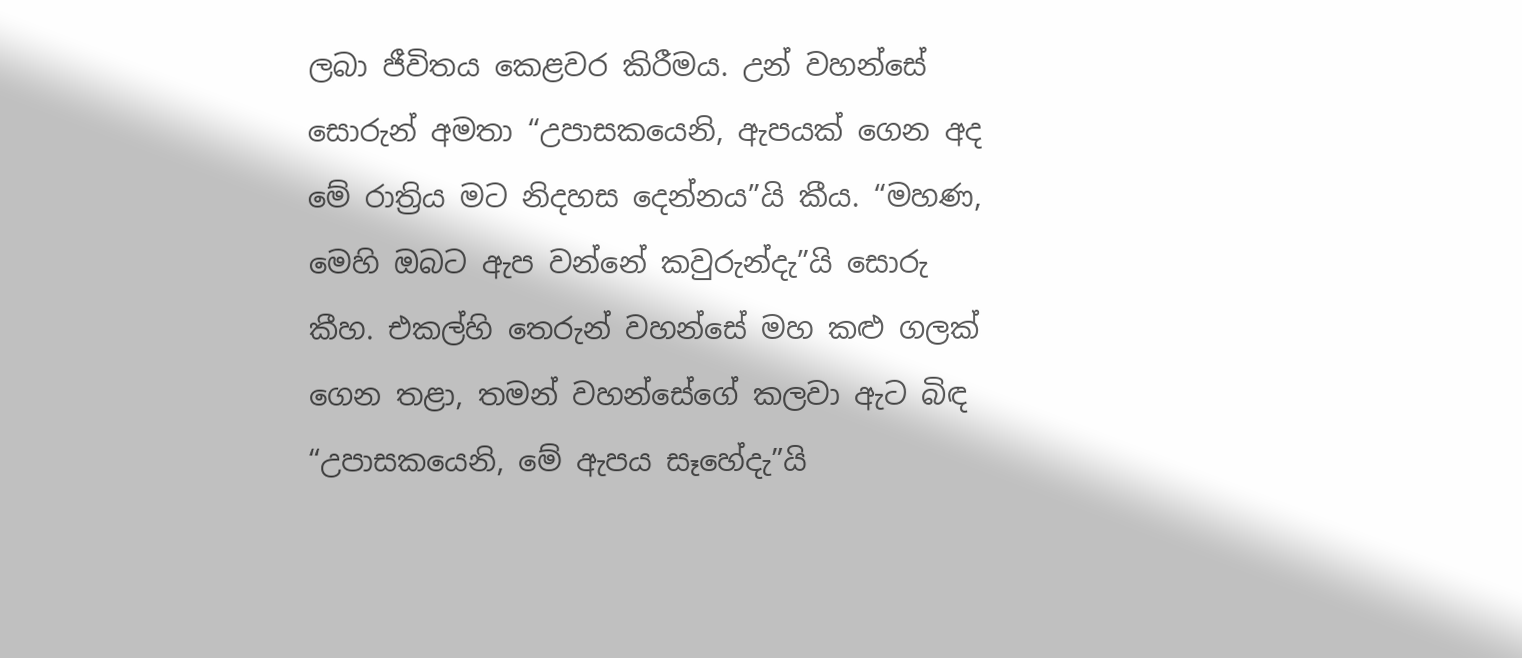ලබා ජීවිතය කෙළවර කිරීමය. උන් වහන්සේ සොරුන් අමතා “උපාසකයෙනි, ඇපයක් ගෙන අද මේ රාත්‍රිය මට නිදහස දෙන්නය”යි කීය. “මහණ, මෙහි ඔබට ඇප වන්නේ කවුරුන්දැ”යි සොරු කීහ. එකල්හි තෙරුන් වහන්සේ මහ කළු ගලක් ගෙන තළා, තමන් වහන්සේගේ කලවා ඇට බිඳ “උපාසකයෙනි, මේ ඇපය සෑහේදැ”යි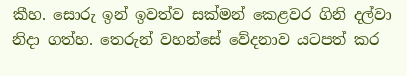කීහ. සොරු ඉන් ඉවත්ව සක්මන් කෙළවර ගිනි දල්වා නිදා ගත්හ. තෙරුන් වහන්සේ වේදනාව යටපත් කර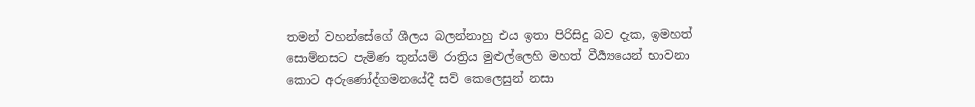තමන් වහන්සේගේ ශීලය බලන්නාහු එය ඉතා පිරිසිදු බව දැක, ඉමහත් සොම්නසට පැමිණ තුන්යම් රාත්‍රිය මුළුල්ලෙහි මහත් වීර්‍ය්‍යයෙන් භාවනා කොට අරුණෝද්ගමනයේදී සව් කෙලෙසුන් නසා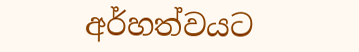අර්හත්වයට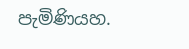පැමිණියහ.